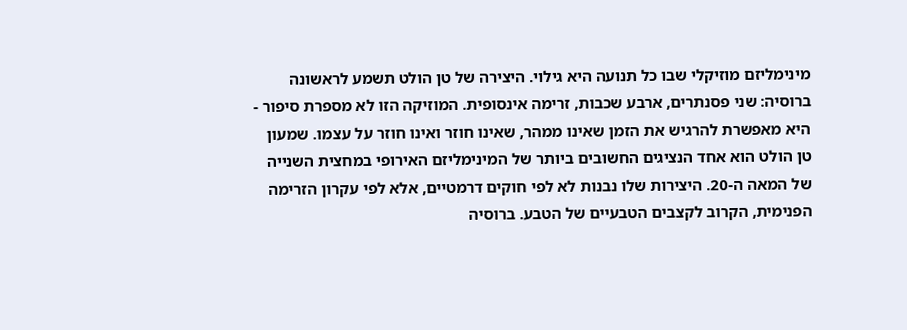מינימליזם מוזיקלי שבו כל תנועה היא גילוי. היצירה של טן הולט תשמע לראשונה ברוסיה: שני פסנתרים, ארבע שכבות, זרימה אינסופית. המוזיקה הזו לא מספרת סיפור - היא מאפשרת להרגיש את הזמן שאינו ממהר, שאינו חוזר ואינו חוזר על עצמו. שמעון טן הולט הוא אחד הנציגים החשובים ביותר של המינימליזם האירופי במחצית השנייה של המאה ה-20. היצירות שלו נבנות לא לפי חוקים דרמטיים, אלא לפי עקרון הזרימה הפנימית, הקרוב לקצבים הטבעיים של הטבע. ברוסיה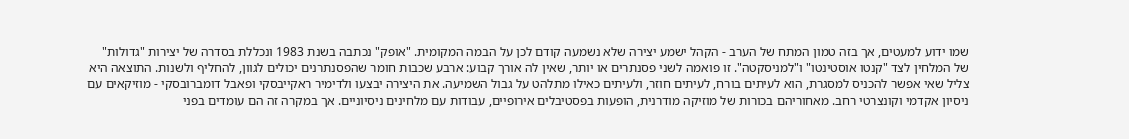שמו ידוע למעטים, אך בזה טמון המתח של הערב - הקהל ישמע יצירה שלא נשמעה קודם לכן על הבמה המקומית. "אופק" נכתבה בשנת 1983 ונכללת בסדרה של יצירות "גדולות" של המלחין לצד "קנטו אוסטינטו" ו"למניסקטה". זו פואמה לשני פסנתרים או יותר, שאין לה אורך קבוע: ארבע שכבות חומר שהפסנתרנים יכולים לגוון, להחליף ולשנות. התוצאה היא צליל שאי אפשר להכניס למסגרת, הוא לעיתים בורח, לעיתים חוזר, ולעיתים כאילו מתלהט על גבול השמיעה. את היצירה יבצעו ולדימיר ראקייבסקי ופאבל דומברובסקי - מוזיקאים עם ניסיון אקדמי וקונצרטי רחב. מאחוריהם בכורות של מוזיקה מודרנית, הופעות בפסטיבלים אירופיים, עבודות עם מלחינים ניסיוניים. אך במקרה זה הם עומדים בפני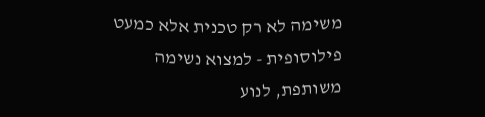משימה לא רק טכנית אלא כמעט פילוסופית - למצוא נשימה משותפת, לנוע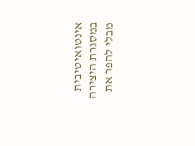אינטואיטיבית במסגרת היצירה מבלי להפר את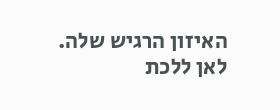האיזון הרגיש שלה. לאן ללכת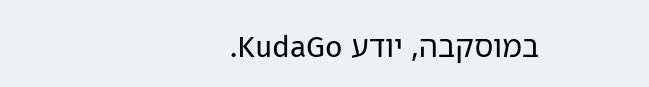במוסקבה, יודע KudaGo.